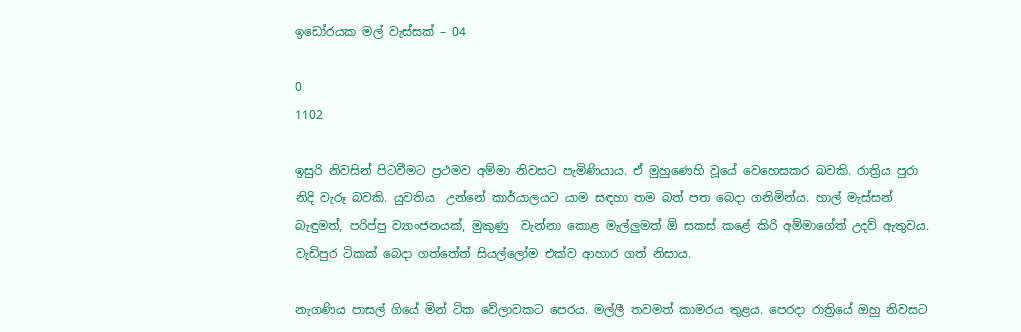ඉඩෝරයක මල් වැස්සක් – 04

0
1102

ඉසුරි නිවසින් පිටවීමට ප්‍රථමව අම්මා නිවසට පැමිණියාය. ඒ මුහුණෙහි වූයේ වෙහෙසකර බවකි. රාත්‍රිය පුරා නිදි වැරූ බවකි. යුවතිය  උන්නේ කාර්යාලයට යාම සඳහා තම බත් පත බෙදා ගනිමින්ය. හාල් මැස්සන් බැඳුමත්, පරිප්පු ව්‍යාංජනයක්, මුකුණු  වැන්නා කොළ මැල්ලුමත් ඕ සකස් කළේ කිරි අම්මාගේත් උදව් ඇතුවය. වැඩිපුර ටිකක් බෙදා ගත්තේත් සියල්ලෝම එක්ව ආහාර ගත් නිසාය.

නැගණිය පාසල් ගියේ මින් ටික වේලාවකට පෙරය. මල්ලී තවමත් කාමරය තුළය. පෙරදා රාත්‍රියේ ඔහු නිවසට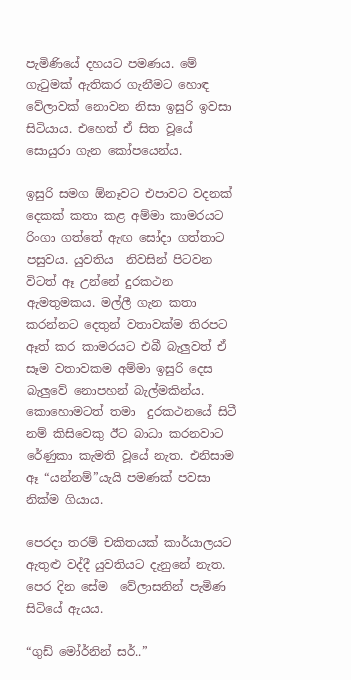පැමිණියේ දහයට පමණය. මේ ගැටුමක් ඇතිකර ගැනීමට හොඳ වේලාවක් නොවන නිසා ඉසුරි ඉවසා සිටියාය. එහෙත් ඒ සිත වූයේ සොයුරා ගැන කෝපයෙන්ය.

ඉසුරි සමග ඕනෑවට එපාවට වදනක් දෙකක් කතා කළ අම්මා කාමරයට රිංගා ගත්තේ ඇඟ සෝදා ගත්තාට පසුවය. යුවතිය  නිවසින් පිටවන විටත් ඈ උන්නේ දුරකථන ඇමතුමකය. මල්ලී ගැන කතා කරන්නට දෙතුන් වතාවක්ම තිරපට ඈත් කර කාමරයට එබී බැලුවත් ඒ සෑම වතාවකම අම්මා ඉසුරි දෙස බැලුවේ නොපහන් බැල්මකින්ය. කොහොමටත් තමා  දුරකථනයේ සිටී නම් කිසිවෙකු ඊට බාධා කරනවාට රේණුකා කැමති වූයේ නැත. එනිසාම ඈ “යන්නම්”යැයි පමණක් පවසා නික්ම ගියාය.

පෙරදා තරම් චකිතයක් කාර්යාලයට ඇතුළු වද්දී යුවතියට දැනුනේ නැත. පෙර දින සේම  වේලාසනින් පැමිණ සිටියේ ඇයය.

“ගුඩ් මෝර්නින් සර්..”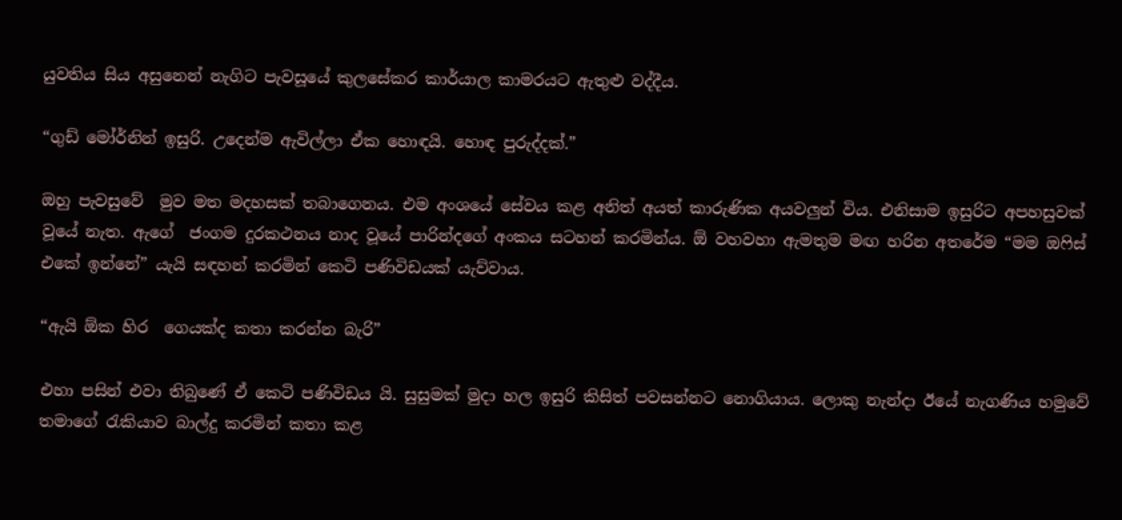යුවතිය සිය අසුනෙන් නැගිට පැවසූයේ කුලසේකර කාර්යාල කාමරයට ඇතුළු වද්දීය.

“ගුඩ් මෝර්නින් ඉසුරි. උදෙන්ම ඇවිල්ලා ඒක හොඳයි. හොඳ පුරුද්දක්.”

ඔහු පැවසුවේ  මුව මත මදහසක් තබාගෙනය. එම අංශයේ සේවය කළ අනිත් අයත් කාරුණික අයවලුන් විය. එනිසාම ඉසුරිට අපහසුවක් වූයේ නැත. ඇගේ  ජංගම දුරකථනය නාද වූයේ පාරින්දගේ අංකය සටහන් කරමින්ය. ඕ වහවහා ඇමතුම මඟ හරින අතරේම “මම ඔෆිස් එකේ ඉන්නේ” යැයි සඳහන් කරමින් කෙටි පණිවිඩයක් යැව්වාය.

“ඇයි ඕක හිර  ගෙයක්ද කතා කරන්න බැරි”

එහා පසින් එවා තිබුණේ ඒ කෙටි පණිවිඩය යි. සුසුමක් මුදා හල ඉසුරි කිසිත් පවසන්නට නොගියාය. ලොකු නැන්දා ඊයේ නැගණිය හමුවේ තමාගේ රැකියාව බාල්දු කරමින් කතා කළ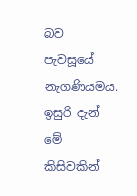බව පැවසූයේ නැගණියමය. ඉසුරි දැන් මේ කිසිවකින්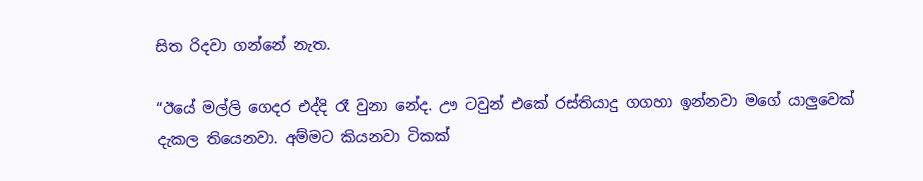සිත රිදවා ගන්නේ නැත.

“ඊයේ මල්ලි ගෙදර එද්දි රෑ වුනා නේද. ඌ ටවුන් එකේ රස්තියාදු ගගහා ඉන්නවා මගේ යාලුවෙක් දැකල තියෙනවා. අම්මට කියනවා ටිකක්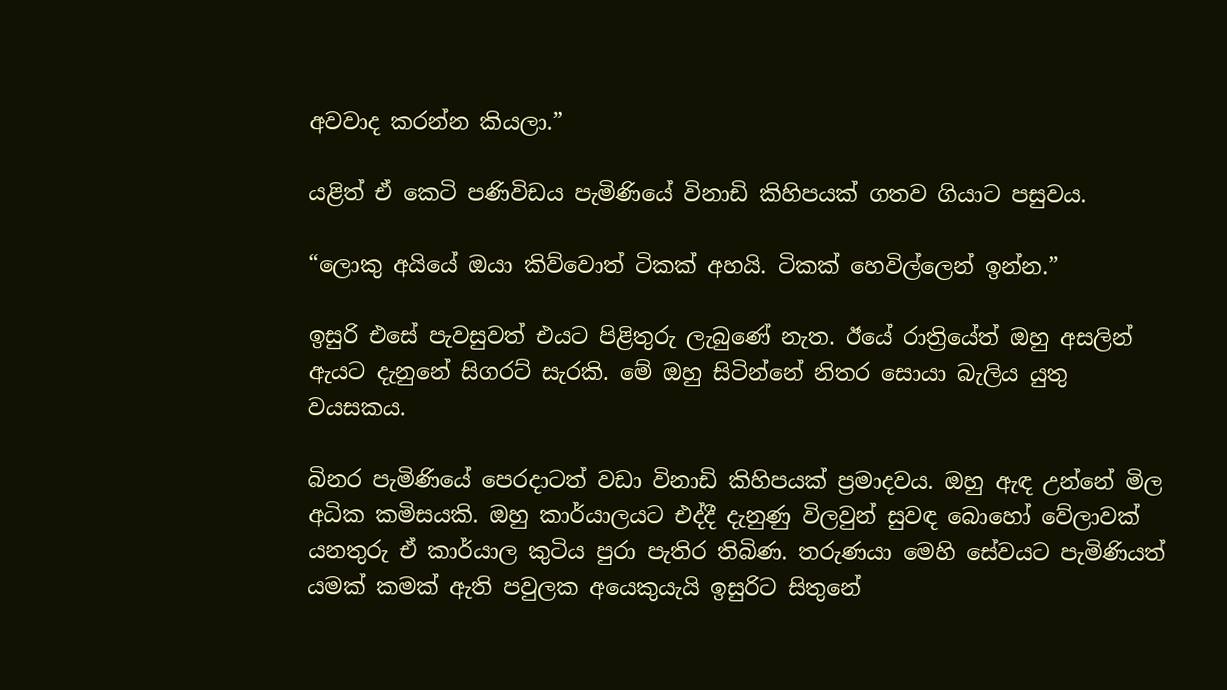අවවාද කරන්න කියලා.”

යළිත් ඒ කෙටි පණිවිඩය පැමිණියේ විනාඩි කිහිපයක් ගතව ගියාට පසුවය.

“ලොකු අයියේ ඔයා කිව්වොත් ටිකක් අහයි. ටිකක් හෙවිල්ලෙන් ඉන්න.”

ඉසුරි එසේ පැවසුවත් එයට පිළිතුරු ලැබුණේ නැත. ඊයේ රාත්‍රියේත් ඔහු අසලින් ඇයට දැනුනේ සිගරට් සැරකි. මේ ඔහු සිටින්නේ නිතර සොයා බැලිය යුතු වයසකය.

බිනර පැමිණියේ පෙරදාටත් වඩා විනාඩි කිහිපයක් ප්‍රමාදවය. ඔහු ඇඳ උන්නේ මිල අධික කමිසයකි. ඔහු කාර්යාලයට එද්දී දැනුණු විලවුන් සුවඳ බොහෝ වේලාවක් යනතුරු ඒ කාර්යාල කුටිය පුරා පැතිර තිබිණ. තරුණයා මෙහි සේවයට පැමිණියත් යමක් කමක් ඇති පවුලක අයෙකුයැයි ඉසුරිට සිතුනේ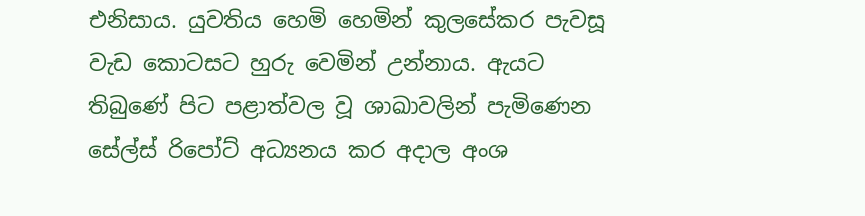එනිසාය. යුවතිය හෙමි හෙමින් කුලසේකර පැවසූ වැඩ කොටසට හුරු වෙමින් උන්නාය. ඇයට තිබුණේ පිට පළාත්වල වූ ශාඛාවලින් පැමිණෙන සේල්ස් රිපෝට් අධ්‍යනය කර අදාල අංශ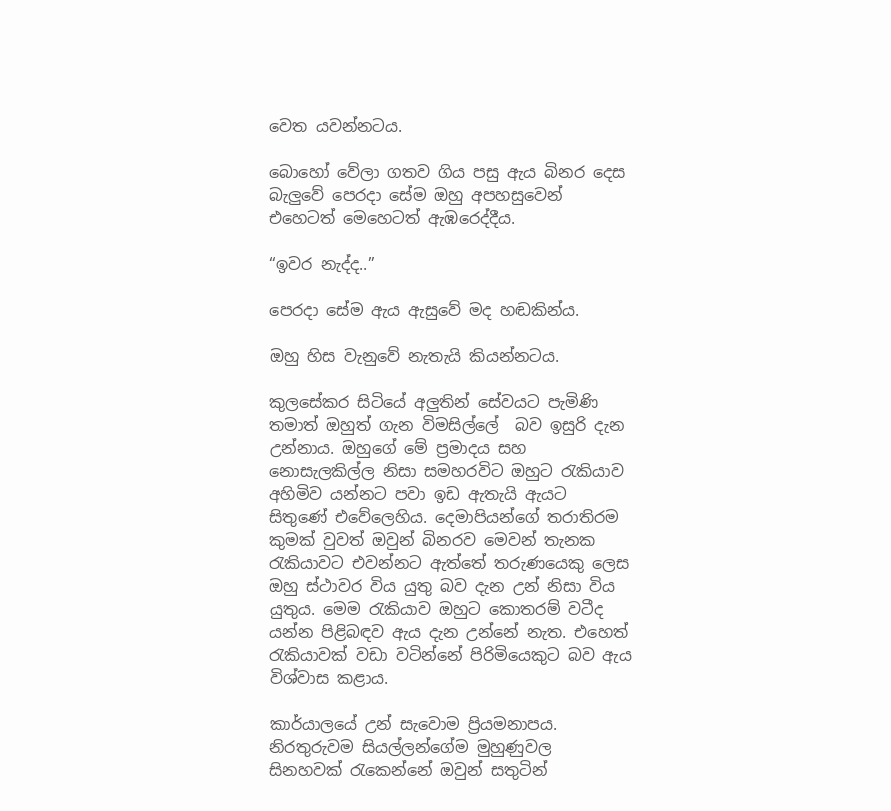වෙත යවන්නටය.

බොහෝ වේලා ගතව ගිය පසු ඇය බිනර දෙස බැලුවේ පෙරදා සේම ඔහු අපහසුවෙන් එහෙටත් මෙහෙටත් ඇඹරෙද්දීය.

“ඉවර නැද්ද..”

පෙරදා සේම ඇය ඇසුවේ මද හඬකින්ය.

ඔහු හිස වැනුවේ නැතැයි කියන්නටය.

කුලසේකර සිටියේ අලුතින් සේවයට පැමිණි තමාත් ඔහුත් ගැන විමසිල්ලේ  බව ඉසුරි දැන උන්නාය. ඔහුගේ මේ ප්‍රමාදය සහ නොසැලකිල්ල නිසා සමහරවිට ඔහුට රැකියාව අහිමිව යන්නට පවා ඉඩ ඇතැයි ඇයට සිතුණේ එවේලෙහිය. දෙමාපියන්ගේ තරාතිරම කුමක් වුවත් ඔවුන් බිනරව මෙවන් තැනක රැකියාවට එවන්නට ඇත්තේ තරුණයෙකු ලෙස ඔහු ස්ථාවර විය යුතු බව දැන උන් නිසා විය යුතුය. මෙම රැකියාව ඔහුට කොතරම් වටීද යන්න පිළිබඳව ඇය දැන උන්නේ නැත. එහෙත් රැකියාවක් වඩා වටින්නේ පිරිමියෙකුට බව ඇය විශ්වාස කළාය.

කාර්යාලයේ උන් සැවොම ප්‍රියමනාපය. නිරතුරුවම සියල්ලන්ගේම මුහුණුවල සිනහවක් රැකෙන්නේ ඔවුන් සතුටින්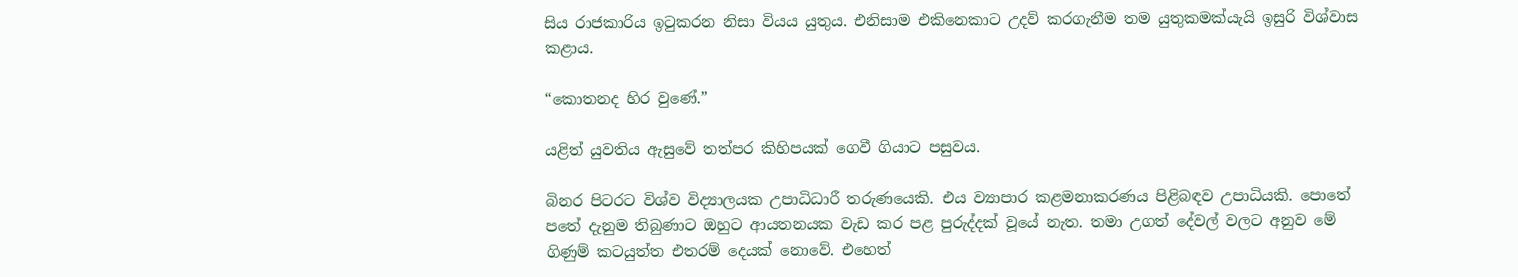සිය රාජකාරිය ඉටුකරන නිසා වියය යුතුය. එනිසාම එකිනෙකාට උදව් කරගැනීම තම යුතුකමක්යැයි ඉසුරි විශ්වාස කළාය.

“කොතනද හිර වුණේ.”

යළිත් යුවතිය ඇසුවේ තත්පර කිහිපයක් ගෙවී ගියාට පසුවය.

බිනර පිටරට විශ්ව විද්‍යාලයක උපාධිධාරී තරුණයෙකි. එය ව්‍යාපාර කළමනාකරණය පිළිබඳව උපාධියකි. පොතේ පතේ දැනුම තිබුණාට ඔහුට ආයතනයක වැඩ කර පළ පුරුද්දක් වූයේ නැත. තමා උගත් දේවල් වලට අනුව මේ ගිණුම් කටයුත්ත එතරම් දෙයක් නොවේ. එහෙත්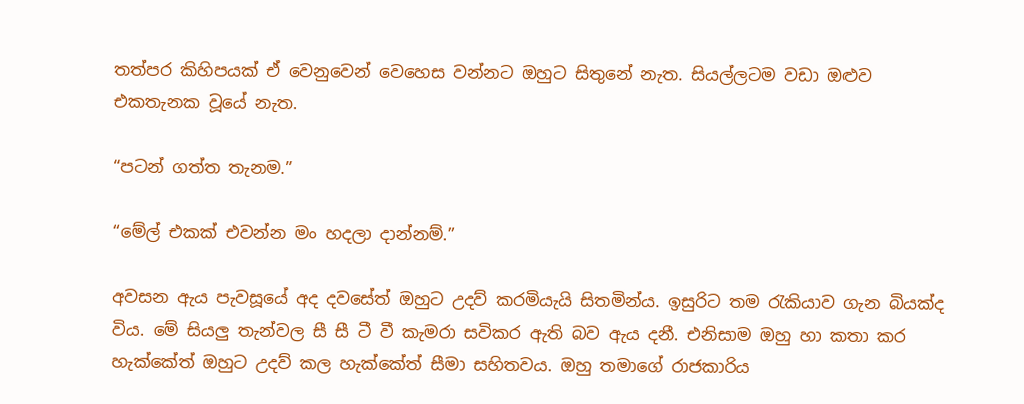තත්පර කිහිපයක් ඒ වෙනුවෙන් වෙහෙස වන්නට ඔහුට සිතුනේ නැත. සියල්ලටම වඩා ඔළුව එකතැනක වූයේ නැත.

“පටන් ගත්ත තැනම.”

“මේල් එකක් එවන්න මං හදලා දාන්නම්.”

අවසන ඇය පැවසූයේ අද දවසේත් ඔහුට උදව් කරමියැයි සිතමින්ය. ඉසුරිට තම රැකියාව ගැන බියක්ද විය. මේ සියලු තැන්වල සී සී ටී වී කැමරා සවිකර ඇති බව ඇය දනී. එනිසාම ඔහු හා කතා කර හැක්කේත් ඔහුට උදව් කල හැක්කේත් සීමා සහිතවය. ඔහු තමාගේ රාජකාරිය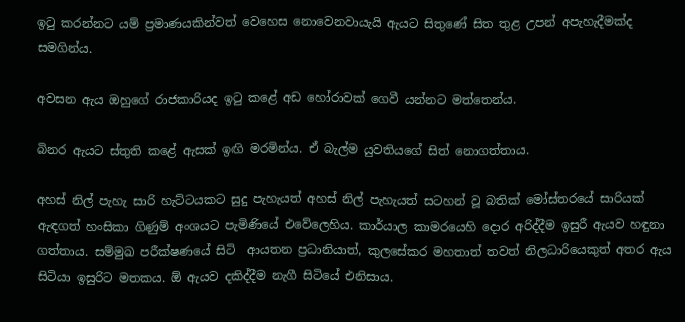ඉටු කරන්නට යම් ප්‍රමාණයකින්වත් වෙහෙස නොවෙනවායැයි ඇයට සිතුණේ සිත තුළ උපන් අපැහැදීමක්ද සමගින්ය.

අවසන ඇය ඔහුගේ රාජකාරියද ඉටු කළේ අඩ හෝරාවක් ගෙවී යන්නට මත්තෙන්ය.

බිනර ඇයට ස්තුති කළේ ඇසක් ඉඟි මරමින්ය. ඒ බැල්ම යුවතියගේ සිත් නොගත්තාය.

අහස් නිල් පැහැ සාරි හැට්ටයකට සුදු පැහැයත් අහස් නිල් පැහැයත් සටහන් වූ බතික් මෝස්තරයේ සාරියක් ඇඳගත් හංසිකා ගිණුම් අංශයට පැමිණියේ එවේලෙහිය. කාර්යාල කාමරයෙහි දොර අරිද්දීම ඉසුරී ඇයව හඳුනා ගත්තාය. සම්මුඛ පරීක්ෂණයේ සිටි  ආයතන ප්‍රධානියාත්, කුලසේකර මහතාත් තවත් නිලධාරියෙකුත් අතර ඇය සිටියා ඉසුරිට මතකය. ඕ ඇයව දකිද්දීම නැගී සිටියේ එනිසාය.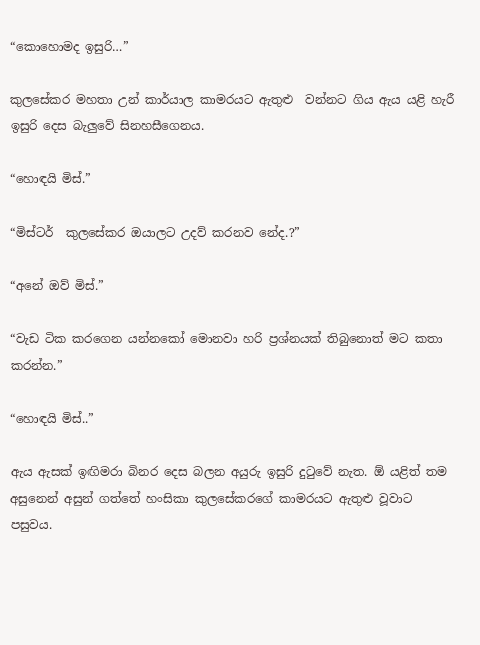“කොහොමද ඉසුරි…”

කුලසේකර මහතා උන් කාර්යාල කාමරයට ඇතුළු  වන්නට ගිය ඇය යළි හැරී ඉසුරි දෙස බැලුවේ සිනහසීගෙනය.

“හොඳයි මිස්.”

“මිස්ටර්  කුලසේකර ඔයාලට උදව් කරනව නේද.?”

“අනේ ඔව් මිස්.”

“වැඩ ටික කරගෙන යන්නකෝ මොනවා හරි ප්‍රශ්නයක් තිබුනොත් මට කතා කරන්න.”

“හොඳයි මිස්..”

ඇය ඇසක් ඉඟිමරා බිනර දෙස බලන අයුරු ඉසුරි දුටුවේ නැත. ඕ යළිත් තම අසුනෙන් අසුන් ගත්තේ හංසිකා කුලසේකරගේ කාමරයට ඇතුළු වූවාට පසුවය.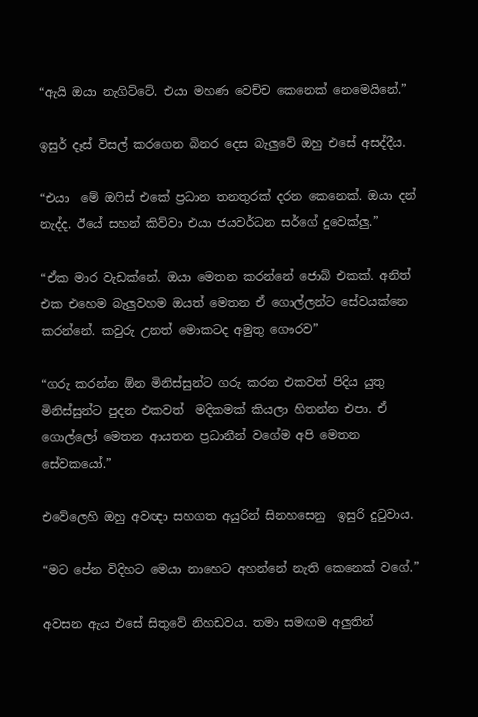“ඇයි ඔයා නැගිට්ටේ. එයා මහණ වෙච්ච කෙනෙක් නෙමෙයිනේ.”

ඉසුර් දෑස් විසල් කරගෙන බිනර දෙස බැලුවේ ඔහු එසේ අසද්දීය.

“එයා  මේ ඔෆිස් එකේ ප්‍රධාන තනතුරක් දරන කෙනෙක්. ඔයා දන් නැද්ද. ඊයේ සහන් කිව්වා එයා ජයවර්ධන සර්ගේ දුවෙක්ලු.”

“ඒක මාර වැඩක්නේ. ඔයා මෙතන කරන්නේ ජොබ් එකක්. අනිත් එක එහෙම බැලුවහම ඔයත් මෙතන ඒ ගොල්ලන්ට සේවයක්නෙ කරන්නේ. කවුරු උනත් මොකටද අමුතු ගෞරව”

“ගරු කරන්න ඕන මිනිස්සුන්ට ගරු කරන එකවත් පිදිය යුතු මිනිස්සුන්ට පුදන එකවත්  මදිකමක් කියලා හිතන්න එපා. ඒ ගොල්ලෝ මෙතන ආයතන ප්‍රධානීන් වගේම අපි මෙතන සේවකයෝ.”

එවේලෙහි ඔහු අවඥා සහගත අයුරින් සිනහසෙනු  ඉසුරි දුටුවාය.

“මට පේන විදිහට මෙයා නාහෙට අහන්නේ නැති කෙනෙක් වගේ.”

අවසන ඇය එසේ සිතුවේ නිහඩවය. තමා සමඟම අලුතින්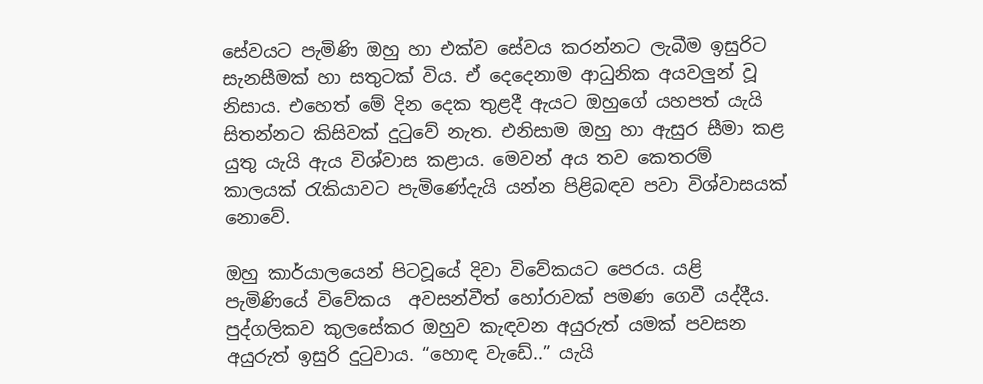සේවයට පැමිණි ඔහු හා එක්ව සේවය කරන්නට ලැබීම ඉසුරිට සැනසීමක් හා සතුටක් විය. ඒ දෙදෙනාම ආධුනික අයවලුන් වූ නිසාය. එහෙත් මේ දින දෙක තුළදී ඇයට ඔහුගේ යහපත් යැයි සිතන්නට කිසිවක් දුටුවේ නැත. එනිසාම ඔහු හා ඇසුර සීමා කළ යුතු යැයි ඇය විශ්වාස කළාය. මෙවන් අය තව කෙතරම් කාලයක් රැකියාවට පැමිණේදැයි යන්න පිළිබඳව පවා විශ්වාසයක් නොවේ.

ඔහු කාර්යාලයෙන් පිටවූයේ දිවා විවේකයට පෙරය. යළි පැමිණියේ විවේකය  අවසන්වීත් හෝරාවක් පමණ ගෙවී යද්දීය. පුද්ගලිකව කුලසේකර ඔහුව කැඳවන අයුරුත් යමක් පවසන අයුරුත් ඉසුරි දුටුවාය. “හොඳ වැඩේ..” යැයි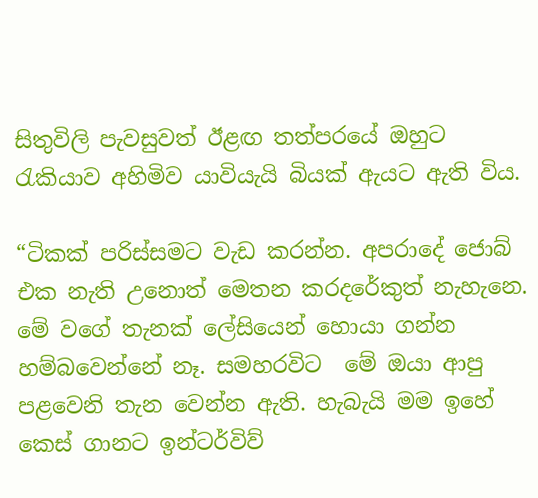සිතුවිලි පැවසුවත් ඊළඟ තත්පරයේ ඔහුට රැකියාව අහිමිව යාවියැයි බියක් ඇයට ඇති විය.

“ටිකක් පරිස්සමට වැඩ කරන්න. අපරාදේ ජොබ් එක නැති උනොත් මෙතන කරදරේකුත් නැහැනෙ. මේ වගේ තැනක් ලේසියෙන් හොයා ගන්න හම්බවෙන්නේ නෑ. සමහරවිට  මේ ඔයා ආපු පළවෙනි තැන වෙන්න ඇති. හැබැයි මම ඉහේ කෙස් ගානට ඉන්ටර්විව්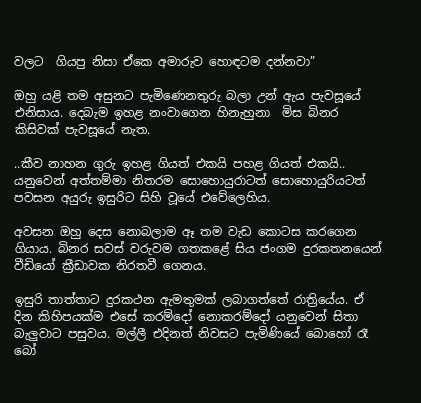වලට  ගියපු නිසා ඒකෙ අමාරුව හොඳටම දන්නවා”

ඔහු යළි තම අසුනට පැමිණෙනතුරු බලා උන් ඇය පැවසූයේ එනිසාය. දෙබැම ඉහළ නංවාගෙන හිනැහුනා  මිස බිනර  කිසිවක් පැවසූයේ නැත.

..කීව නාහන ගුරු ඉහළ ගියත් එකයි පහළ ගියත් එකයි.. යනුවෙන් අත්තම්මා නිතරම සොහොයුරාටත් සොහොයුරියටත් පවසන අයුරු ඉසුරිට සිහි වූයේ එවේලෙහිය.

අවසන ඔහු දෙස නොබලාම ඈ තම වැඩ කොටස කරගෙන ගියාය. බිනර සවස් වරුවම ගතකළේ සිය ජංගම දුරකතනයෙන් වීඩියෝ ක්‍රීඩාවක නිරතවී ගෙනය.

ඉසුරි තාත්තාට දුරකථන ඇමතුමක් ලබාගත්තේ රාත්‍රියේය. ඒ දින කිහිපයක්ම එසේ කරම්දෝ නොකරම්දෝ යනුවෙන් සිතා බැලුවාට පසුවය. මල්ලී එදිනත් නිවසට පැමිණියේ බොහෝ රෑ බෝ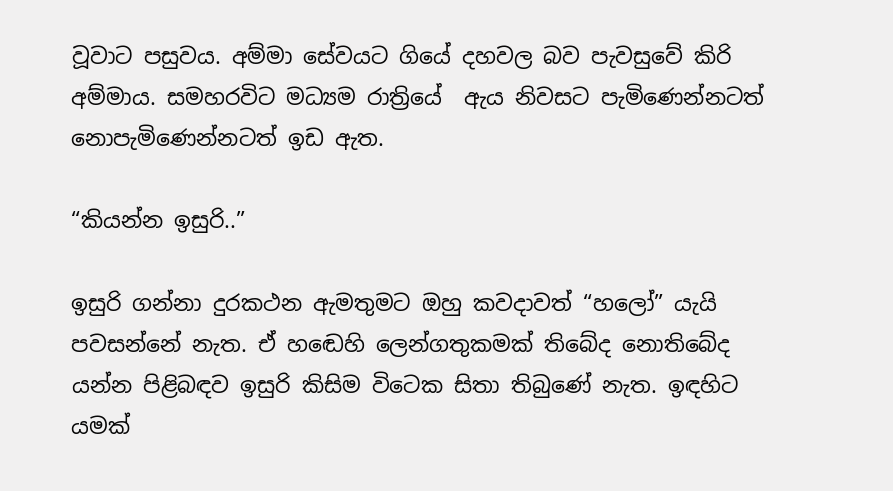වූවාට පසුවය. අම්මා සේවයට ගියේ දහවල බව පැවසුවේ කිරි අම්මාය. සමහරවිට මධ්‍යම රාත්‍රියේ  ඇය නිවසට පැමිණෙන්නටත් නොපැමිණෙන්නටත් ඉඩ ඇත.

“කියන්න ඉසුරි..”

ඉසුරි ගන්නා දුරකථන ඇමතුමට ඔහු කවදාවත් “හලෝ” යැයි පවසන්නේ නැත. ඒ හඬෙහි ලෙන්ගතුකමක් තිබේද නොතිබේද යන්න පිළිබඳව ඉසුරි කිසිම විටෙක සිතා තිබුණේ නැත. ඉඳහිට යමක්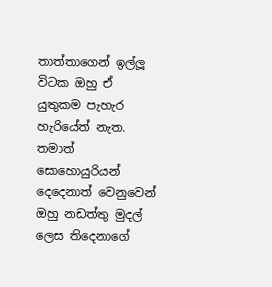තාත්තාගෙන් ඉල්ලූ විටක ඔහු ඒ යුතුකම පැහැර හැරියේත් නැත. තමාත් සොහොයුරියන් දෙදෙනාත් වෙනුවෙන් ඔහු නඩත්තු මුදල් ලෙස තිදෙනාගේ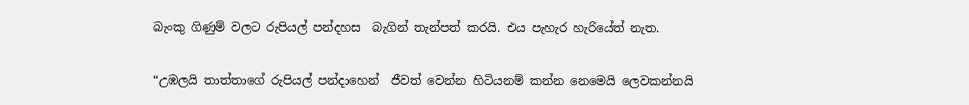බැංකු ගිණුම් වලට රුපියල් පන්දහස  බැගින් තැන්පත් කරයි. එය පැහැර හැරියේත් නැත.

“උඹලයි තාත්තාගේ රුපියල් පන්දාහෙන්  ජීවත් වෙන්න හිටියනම් කන්න නෙමෙයි ලෙවකන්නයි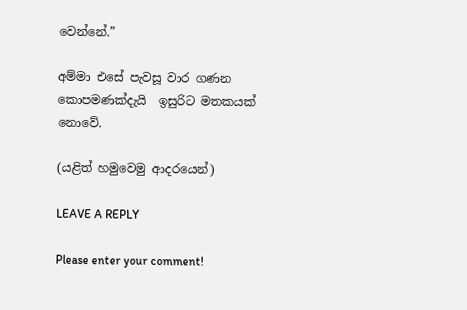වෙන්නේ.”

අම්මා එසේ පැවසූ වාර ගණන කොපමණක්දැයි  ඉසුරිට මතකයක් නොවේ.

(යළිත් හමුවෙමු ආදරයෙන්)

LEAVE A REPLY

Please enter your comment!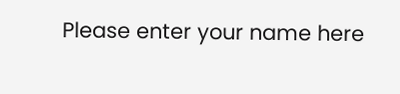Please enter your name here